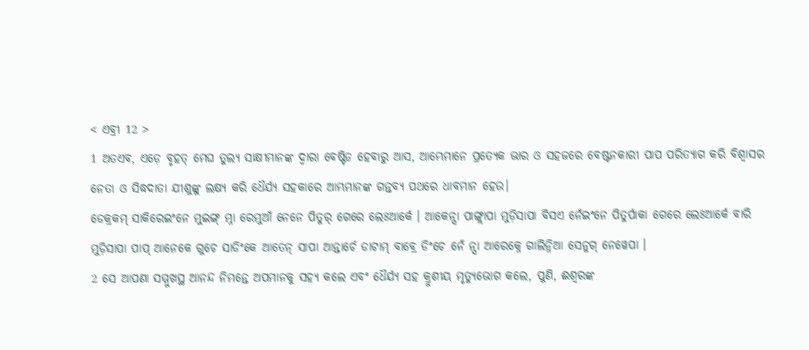< ଏବ୍ରୀ 12 >
1 ଅତଏବ, ଏଡ଼େ ବୃହତ୍ ମେଘ ତୁଲ୍ୟ ସାକ୍ଷୀମାନଙ୍କ ଦ୍ୱାରା ବେଷ୍ଟିତ ହେବାରୁ ଆସ, ଆମ୍ଭେମାନେ ପ୍ରତ୍ୟେକ ଭାର ଓ ସହଜରେ ବେଷ୍ଟନକାରୀ ପାପ ପରିତ୍ୟାଗ କରି ବିଶ୍ୱାସର ନେତା ଓ ସିଦ୍ଧଦାତା ଯୀଶୁଙ୍କୁ ଲକ୍ଷ୍ୟ କରି ଧୈର୍ଯ୍ୟ ସହକାରେ ଆମ୍ଭମାନଙ୍କ ଗନ୍ତବ୍ୟ ପଥରେ ଧାବମାନ ହେଉ।
ଡେକ୍ରକମ୍ ସାକିରେଇଂନେ ମୁଇଙ୍ଗ୍ ମ୍ନା ରେମୁଆଁ ନେନେ ପିତୁର୍ ଗେରେ ଲେଃଆର୍କେ । ଆକେନ୍ସା ପାଙ୍ଗ୍ଲାପା ମୁଡ଼ିସାପା ବିସଏ ନେଁଇଂନେ ପିତୁର୍ପାକା ଗେରେ ଲେଃଆର୍କେ ବାରି ମୁଡ଼ିସାପା ପାପ୍ ଆନେକେ ଗୁଚେ ସାଡିଂକେ ଆତେନ୍ ସାପା ଆନ୍ତାର୍ଚେ ଡାଟାମ୍ ବାବ୍ରେ ଡିଂଚେ ନେଁ ନ୍ସା ଆରେକ୍ନେ ଗାଲିନ୍ନିଆ ସେନୁଗ୍ ନେୱେପା ।
2 ସେ ଆପଣା ସମ୍ମୁଖସ୍ଥ ଆନନ୍ଦ ନିମନ୍ତେ ଅପମାନକୁ ସହ୍ୟ କଲେ ଏବଂ ଧୈର୍ଯ୍ୟ ସହ କ୍ରୁଶୀୟ ମୃତ୍ୟୁଭୋଗ କଲେ, ପୁଣି, ଈଶ୍ବରଙ୍କ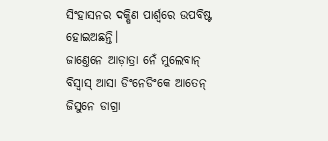ସିଂହାସନର ଦକ୍ଷିଣ ପାର୍ଶ୍ୱରେ ଉପବିଷ୍ଟ ହୋଇଅଛନ୍ତି।
ଜାଣ୍ତେନେ ଆଡ଼ାତ୍ରା ନେଁ ମୁଲେବାନ୍ ବିସ୍ବାସ୍ ଆସା ଡିଂନେଡିଂକେ ଆତେନ୍ ଜିସୁନେ ଡାଗ୍ରା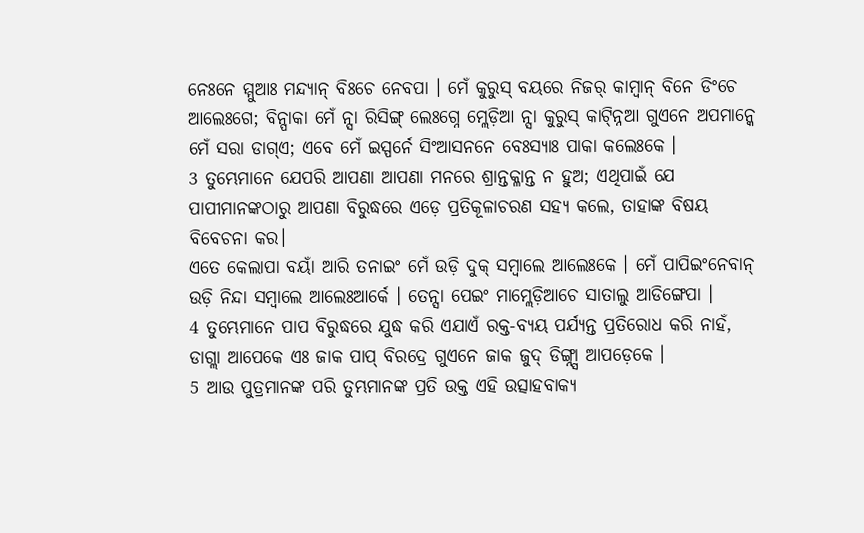ନେଃନେ ମ୍ମୁଆଃ ମନ୍ଦ୍ୟାନ୍ ବିଃଚେ ନେବପା । ମେଁ କୁରୁସ୍ ବୟରେ ନିଜର୍ କାମ୍ବାନ୍ ବିନେ ଡିଂଚେ ଆଲେଃଗେ; ବିନ୍ପାକା ମେଁ ନ୍ସା ରିସିଙ୍ଗ୍ ଲେଃଗ୍ନେ ମ୍ଲେଡ଼ିଆ ନ୍ସା କୁରୁସ୍ କାଟ୍ନ୍ନିଆ ଗୁଏନେ ଅପମାନ୍କେ ମେଁ ସରା ଡାଗ୍ଏ; ଏବେ ମେଁ ଇସ୍ପର୍ନେ ସିଂଆସନନେ ବେଃସ୍ୟାଃ ପାକା କଲେଃକେ ।
3 ତୁମ୍ଭେମାନେ ଯେପରି ଆପଣା ଆପଣା ମନରେ ଶ୍ରାନ୍ତକ୍ଳାନ୍ତ ନ ହୁଅ; ଏଥିପାଇଁ ଯେ ପାପୀମାନଙ୍କଠାରୁ ଆପଣା ବିରୁଦ୍ଧରେ ଏଡ଼େ ପ୍ରତିକୂଳାଚରଣ ସହ୍ୟ କଲେ, ତାହାଙ୍କ ବିଷୟ ବିବେଚନା କର।
ଏତେ କେଲାପା ବୟାଁ ଆରି ତନାଇଂ ମେଁ ଉଡ଼ି ଦୁକ୍ ସମ୍ବାଲେ ଆଲେଃକେ । ମେଁ ପାପିଇଂନେବାନ୍ ଉଡ଼ି ନିନ୍ଦା ସମ୍ବାଲେ ଆଲେଃଆର୍କେ । ତେନ୍ସା ପେଇଂ ମାମ୍ଲେଡ଼ିଆଚେ ସାତାଲୁ ଆଡିଙ୍ଗେପା ।
4 ତୁମ୍ଭେମାନେ ପାପ ବିରୁଦ୍ଧରେ ଯୁଦ୍ଧ କରି ଏଯାଏଁ ରକ୍ତ-ବ୍ୟୟ ପର୍ଯ୍ୟନ୍ତ ପ୍ରତିରୋଧ କରି ନାହଁ,
ଡାଗ୍ଲା ଆପେକେ ଏଃ ଜାକ ପାପ୍ ବିରଦ୍ରେ ଗୁଏନେ ଜାକ ଜୁଦ୍ ଡିଙ୍ଗ୍ନ୍ସା ଆପଡ଼େକେ ।
5 ଆଉ ପୁତ୍ରମାନଙ୍କ ପରି ତୁମ୍ଭମାନଙ୍କ ପ୍ରତି ଉକ୍ତ ଏହି ଉତ୍ସାହବାକ୍ୟ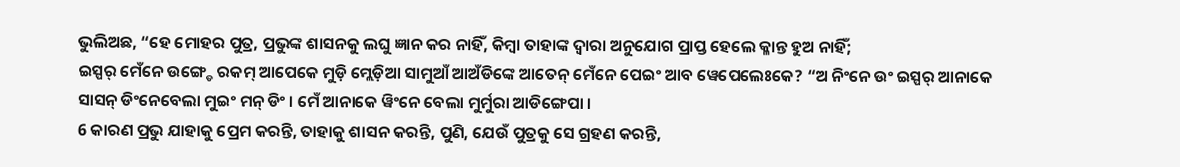ଭୁଲିଅଛ, “ହେ ମୋହର ପୁତ୍ର, ପ୍ରଭୁଙ୍କ ଶାସନକୁ ଲଘୁ ଜ୍ଞାନ କର ନାହିଁ, କିମ୍ବା ତାହାଙ୍କ ଦ୍ୱାରା ଅନୁଯୋଗ ପ୍ରାପ୍ତ ହେଲେ କ୍ଳାନ୍ତ ହୁଅ ନାହିଁ;
ଇସ୍ପର୍ ମେଁନେ ଉଙ୍ଗ୍ଡେ ରକମ୍ ଆପେକେ ମୁଡ଼ି ମ୍ଲେଡ଼ିଆ ସାମୁଆଁ ଆଅଁଡିଙ୍କେ ଆତେନ୍ ମେଁନେ ପେଇଂ ଆବ ୱେପେଲେଃକେ? “ଅ ନିଂନେ ଉଂ ଇସ୍ପର୍ ଆନାକେ ସାସନ୍ ଡିଂନେବେଲା ମୁଇଂ ମନ୍ ଡିଂ । ମେଁ ଆନାକେ ୱିଂନେ ବେଲା ମୁର୍ମୁରା ଆଡିଙ୍ଗେପା ।
6 କାରଣ ପ୍ରଭୁ ଯାହାକୁ ପ୍ରେମ କରନ୍ତି, ତାହାକୁ ଶାସନ କରନ୍ତି, ପୁଣି, ଯେଉଁ ପୁତ୍ରକୁ ସେ ଗ୍ରହଣ କରନ୍ତି,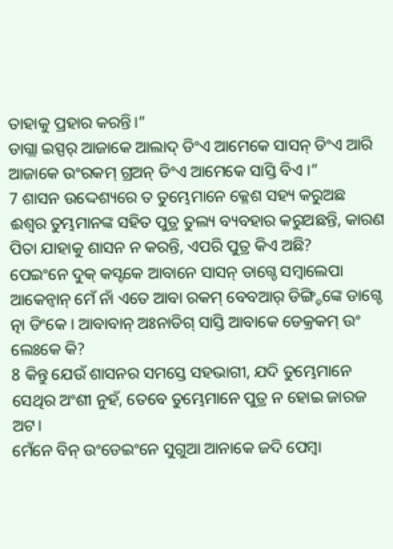ତାହାକୁ ପ୍ରହାର କରନ୍ତି।”
ଡାଗ୍ଲା ଇସ୍ପର୍ ଆଜାକେ ଆଲାଦ୍ ଡିଂଏ ଆମେକେ ସାସନ୍ ଡିଂଏ ଆରି ଆଜାକେ ଉଂରକମ୍ ଗ୍ରଅନ୍ ଡିଂଏ ଆମେକେ ସାସ୍ତି ବିଏ ।”
7 ଶାସନ ଉଦ୍ଦେଶ୍ୟରେ ତ ତୁମ୍ଭେମାନେ କ୍ଳେଶ ସହ୍ୟ କରୁଅଛ ଈଶ୍ବର ତୁମ୍ଭମାନଙ୍କ ସହିତ ପୁତ୍ର ତୁଲ୍ୟ ବ୍ୟବହାର କରୁଅଛନ୍ତି, କାରଣ ପିତା ଯାହାକୁ ଶାସନ ନ କରନ୍ତି, ଏପରି ପୁତ୍ର କିଏ ଅଛି?
ପେଇଂନେ ଦୁକ୍ କସ୍ଟକେ ଆବାନେ ସାସନ୍ ଡାଗ୍ଚେ ସମ୍ବାଲେପା ଆକେନ୍ବାନ୍ ମେଁ ନାଁ ଏତେ ଆବା ରକମ୍ ବେବଆର୍ ଡିଙ୍ଗ୍ଡିଙ୍କେ ଡାଗ୍ଚେ ତ୍ନା ଡିଂକେ । ଆବାବାନ୍ ଅଃନାଡିଗ୍ ସାସ୍ତି ଆବାକେ ଡେକ୍ରକମ୍ ଉଂ ଲେଃକେ କି?
8 କିନ୍ତୁ ଯେଉଁ ଶାସନର ସମସ୍ତେ ସହଭାଗୀ, ଯଦି ତୁମ୍ଭେମାନେ ସେଥିର ଅଂଶୀ ନୁହଁ, ତେବେ ତୁମ୍ଭେମାନେ ପୁତ୍ର ନ ହୋଇ ଜାରଜ ଅଟ।
ମେଁନେ ବିନ୍ ଉଂଡେଇଂନେ ସୁଗୁଆ ଆନାକେ ଜଦି ପେମ୍ବା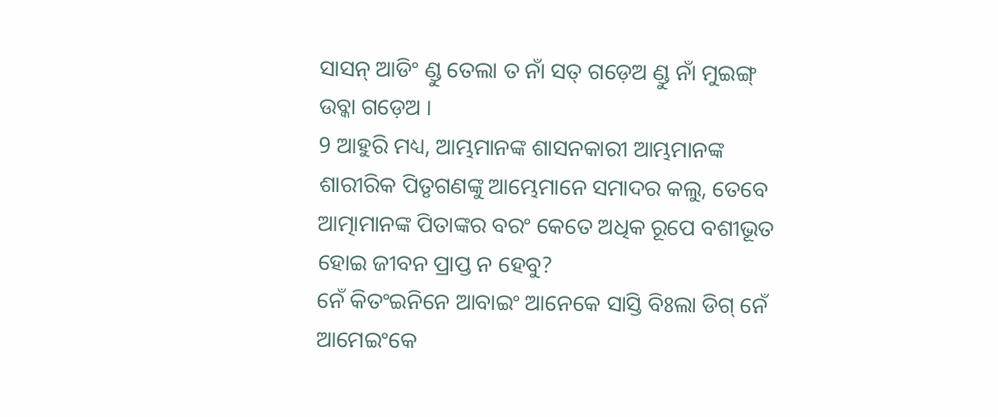ସାସନ୍ ଆଡିଂ ଣ୍ଡୁ ତେଲା ତ ନାଁ ସତ୍ ଗଡ଼େଅ ଣ୍ଡୁ ନାଁ ମୁଇଙ୍ଗ୍ ଉବ୍କା ଗଡ଼େଅ ।
9 ଆହୁରି ମଧ୍ୟ, ଆମ୍ଭମାନଙ୍କ ଶାସନକାରୀ ଆମ୍ଭମାନଙ୍କ ଶାରୀରିକ ପିତୃଗଣଙ୍କୁ ଆମ୍ଭେମାନେ ସମାଦର କଲୁ, ତେବେ ଆତ୍ମାମାନଙ୍କ ପିତାଙ୍କର ବରଂ କେତେ ଅଧିକ ରୂପେ ବଶୀଭୂତ ହୋଇ ଜୀବନ ପ୍ରାପ୍ତ ନ ହେବୁ?
ନେଁ କିତଂଇନିନେ ଆବାଇଂ ଆନେକେ ସାସ୍ତି ବିଃଲା ଡିଗ୍ ନେଁ ଆମେଇଂକେ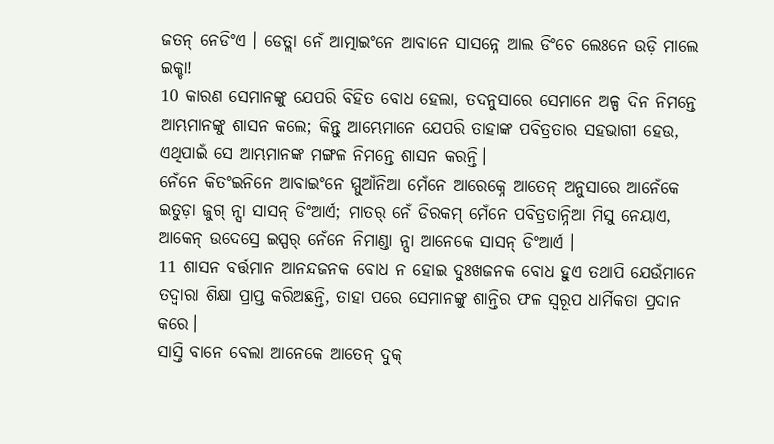ଜତନ୍ ନେଡିଂଏ । ଡେତ୍ଲା ନେଁ ଆତ୍ମାଇଂନେ ଆବାନେ ସାସନ୍ନେ ଆଲ ଡିଂଚେ ଲେଃନେ ଉଡ଼ି ମାଲେ ଇକ୍ଚା!
10 କାରଣ ସେମାନଙ୍କୁ ଯେପରି ବିହିତ ବୋଧ ହେଲା, ତଦନୁସାରେ ସେମାନେ ଅଳ୍ପ ଦିନ ନିମନ୍ତେ ଆମ୍ଭମାନଙ୍କୁ ଶାସନ କଲେ; କିନ୍ତୁ ଆମ୍ଭେମାନେ ଯେପରି ତାହାଙ୍କ ପବିତ୍ରତାର ସହଭାଗୀ ହେଉ, ଏଥିପାଇଁ ସେ ଆମ୍ଭମାନଙ୍କ ମଙ୍ଗଳ ନିମନ୍ତେ ଶାସନ କରନ୍ତି।
ନେଁନେ କିତଂଇନିନେ ଆବାଇଂନେ ମ୍ମୁଆଁନିଆ ମେଁନେ ଆରେକ୍ନେ ଆତେନ୍ ଅନୁସାରେ ଆନେଁକେ ଇତୁଡ଼ା ଜୁଗ୍ ନ୍ସା ସାସନ୍ ଡିଂଆର୍ଏ; ମାତର୍ ନେଁ ଡିରକମ୍ ମେଁନେ ପବିତ୍ରତାନ୍ନିଆ ମିସୁ ନେୟାଏ, ଆକେନ୍ ଉଦେସ୍ରେ ଇସ୍ପର୍ ନେଁନେ ନିମାଣ୍ଡା ନ୍ସା ଆନେକେ ସାସନ୍ ଡିଂଆର୍ଏ ।
11 ଶାସନ ବର୍ତ୍ତମାନ ଆନନ୍ଦଜନକ ବୋଧ ନ ହୋଇ ଦୁଃଖଜନକ ବୋଧ ହୁଏ ତଥାପି ଯେଉଁମାନେ ତଦ୍ୱାରା ଶିକ୍ଷା ପ୍ରାପ୍ତ କରିଅଛନ୍ତି, ତାହା ପରେ ସେମାନଙ୍କୁ ଶାନ୍ତିର ଫଳ ସ୍ୱରୂପ ଧାର୍ମିକତା ପ୍ରଦାନ କରେ।
ସାସ୍ତି ବାନେ ବେଲା ଆନେକେ ଆତେନ୍ ଦୁକ୍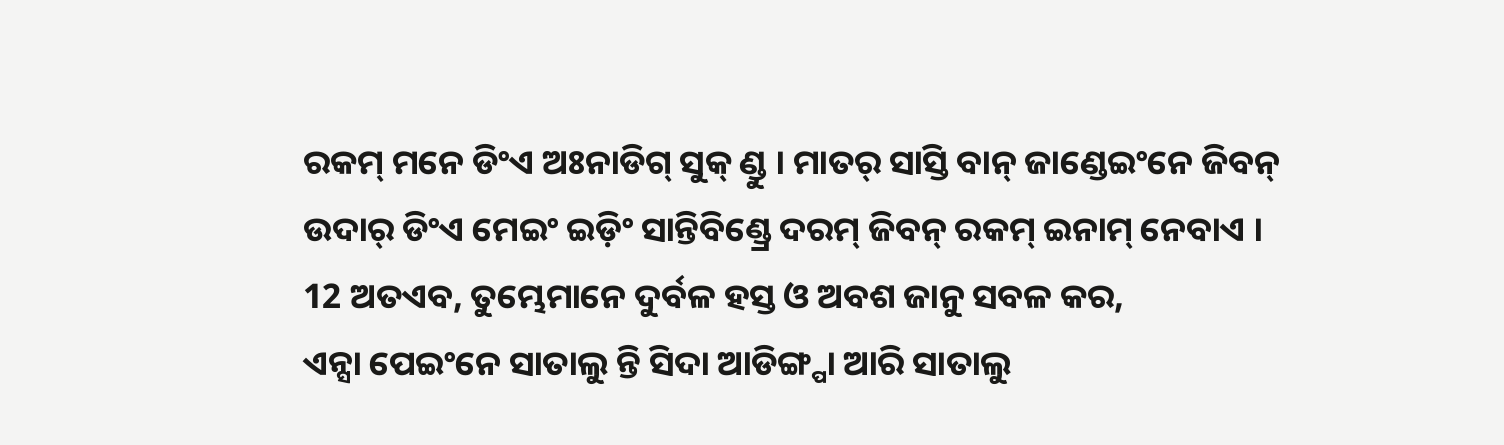ରକମ୍ ମନେ ଡିଂଏ ଅଃନାଡିଗ୍ ସୁକ୍ ଣ୍ଡୁ । ମାତର୍ ସାସ୍ତି ବାନ୍ ଜାଣ୍ଡେଇଂନେ ଜିବନ୍ ଉଦାର୍ ଡିଂଏ ମେଇଂ ଇଡ଼ିଂ ସାନ୍ତିବିଣ୍ଡ୍ରେ ଦରମ୍ ଜିବନ୍ ରକମ୍ ଇନାମ୍ ନେବାଏ ।
12 ଅତଏବ, ତୁମ୍ଭେମାନେ ଦୁର୍ବଳ ହସ୍ତ ଓ ଅବଶ ଜାନୁ ସବଳ କର,
ଏନ୍ସା ପେଇଂନେ ସାତାଲୁ ନ୍ତି ସିଦା ଆଡିଙ୍ଗ୍ପା ଆରି ସାତାଲୁ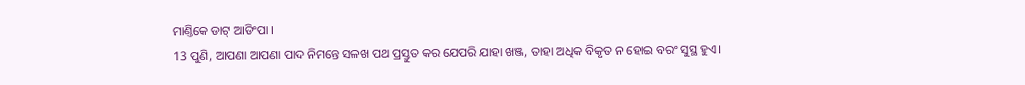ମାଣ୍ତିକେ ଡାଟ୍ ଆଡିଂପା ।
13 ପୁଣି, ଆପଣା ଆପଣା ପାଦ ନିମନ୍ତେ ସଳଖ ପଥ ପ୍ରସ୍ତୁତ କର ଯେପରି ଯାହା ଖଞ୍ଜ, ତାହା ଅଧିକ ବିକୃତ ନ ହୋଇ ବରଂ ସୁସ୍ଥ ହୁଏ।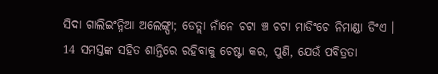ସିଦା ଗାଲିଇଂନ୍ନିଆ ଅଲେଙ୍ଗ୍ପା; ଡେତ୍ଲା ନାଁନେ ଚଟା ଞ୍ଚ ଚଟା ମାଡିଂଚେ ନିମାଣ୍ଡା ଡିଂଏ ।
14 ସମସ୍ତଙ୍କ ସହିତ ଶାନ୍ତିରେ ରହିବାକୁ ଚେଷ୍ଟା କର, ପୁଣି, ଯେଉଁ ପବିତ୍ରତା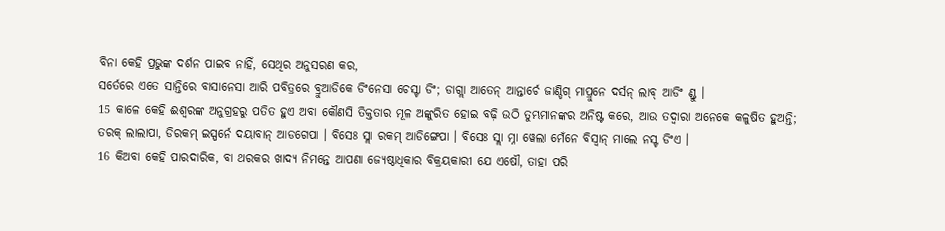ବିନା କେହି ପ୍ରଭୁଙ୍କ ଦର୍ଶନ ପାଇବ ନାହିଁ, ସେଥିର ଅନୁସରଣ କର,
ସର୍ତେରେ ଏତେ ସାନ୍ତିରେ ବାସାନେସା ଆରି ପବିତ୍ରରେ ବ୍ରୁଆଡିକେ ଡିଂନେସା ଚେସ୍ଟା ଡିଂ; ଡାଗ୍ଲା ଆତେନ୍ ଆନ୍ତାର୍ଚେ ଜାଣ୍ଡିଗ୍ ମାପ୍ରୁନେ ଦର୍ସନ୍ ଲାବ୍ ଆଡିଂ ଣ୍ଡୁ ।
15 କାଳେ କେହି ଈଶ୍ବରଙ୍କ ଅନୁଗ୍ରହରୁ ପତିତ ହୁଏ ଅବା କୌଣସି ତିକ୍ତତାର ମୂଳ ଅଙ୍କୁରିତ ହୋଇ ବଢ଼ି ଉଠି ତୁମ୍ଭମାନଙ୍କର ଅନିଷ୍ଟ କରେ, ଆଉ ତଦ୍ୱାରା ଅନେକେ କଳୁଷିତ ହୁଅନ୍ତି;
ତରକ୍ ଲାଲାପା, ଡିରକମ୍ ଇସ୍ପର୍ନେ ଦୟାବାନ୍ ଆଡଗେପା । ବିସେଃ ସ୍ଲା ରକମ୍ ଆଡିଙ୍ଗେପା । ବିସେଃ ସ୍ଲା ମ୍ନା ୱେଲା ମେଁନେ ବିସ୍ବାନ୍ ମାଲେ ନସ୍ଟ ଡିଂଏ ।
16 କିଅବା କେହି ପାରଦାରିକ, ବା ଥରକର ଖାଦ୍ୟ ନିମନ୍ତେ ଆପଣା ଜ୍ୟେଷ୍ଠାଧିକାର ବିକ୍ରୟକାରୀ ଯେ ଏଷୌ, ତାହା ପରି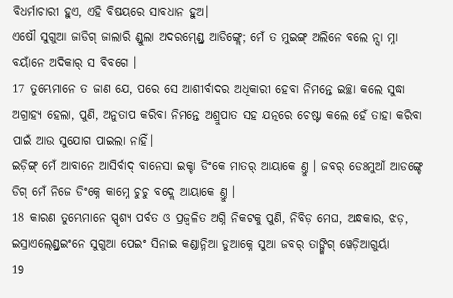ବିଧର୍ମାଚାରୀ ହୁଏ, ଏହି ବିଷୟରେ ସାବଧାନ ହୁଅ।
ଏଷୌ ସୁଗୁଆ ଜାଡିଗ୍ ଜାଲାରି ଣ୍ଡୁଲା ଅଦରମ୍ଣ୍ଡ୍ରେ ଆଡିଙ୍ଗ୍ଲେ; ମେଁ ତ ମୁଇଙ୍ଗ୍ ଅଲିନେ ବଲେ ନ୍ସା ମ୍ନା ବୟାଁନେ ଅଦିକାର୍ ସ ବିବଗେ ।
17 ତୁମ୍ଭେମାନେ ତ ଜାଣ ଯେ, ପରେ ସେ ଆଶୀର୍ବାଦର ଅଧିକାରୀ ହେବା ନିମନ୍ତେ ଇଚ୍ଛା କଲେ ସୁଦ୍ଧା ଅଗ୍ରାହ୍ୟ ହେଲା, ପୁଣି, ଅନୁତାପ କରିବା ନିମନ୍ତେ ଅଶ୍ରୁପାତ ସହ ଯତ୍ନରେ ଚେଷ୍ଟା କଲେ ହେଁ ତାହା କରିବା ପାଇଁ ଆଉ ସୁଯୋଗ ପାଇଲା ନାହିଁ।
ଇଡ଼ିଙ୍ଗ୍ ମେଁ ଆବାନେ ଆସିର୍ବାଦ୍ ବାନେସା ଇକ୍ଚା ଡିଂକେ ମାତର୍ ଆୟାକେ ଣ୍ତୁ । ଜବର୍ ଡେଃମୁଆଁ ଆଡଙ୍ଗ୍ଚେ ଡିଗ୍ ମେଁ ନିଜେ ଡିଂକ୍ନେ କାମ୍ନେ ଚୁଚୁ ବଦ୍ଲେ ଆୟାକେ ଣ୍ତୁ ।
18 କାରଣ ତୁମ୍ଭେମାନେ ସ୍ପୃଶ୍ୟ ପର୍ବତ ଓ ପ୍ରଜ୍ୱଳିତ ଅଗ୍ନି ନିକଟକୁ ପୁଣି, ନିବିଡ଼ ମେଘ, ଅନ୍ଧକାର, ଝଡ଼,
ଇସ୍ରାଏଲ୍ଣ୍ଡ୍ରେଇଂନେ ସୁଗୁଆ ପେଇଂ ସିନାଇ କଣ୍ଡାନ୍ନିଆ ଡୁଆକ୍ନେ ସୁଆ ଜବର୍ ତାଙ୍ଗ୍କିଗ୍ ୱେଡ଼ିଆଗୁର୍ୟା
19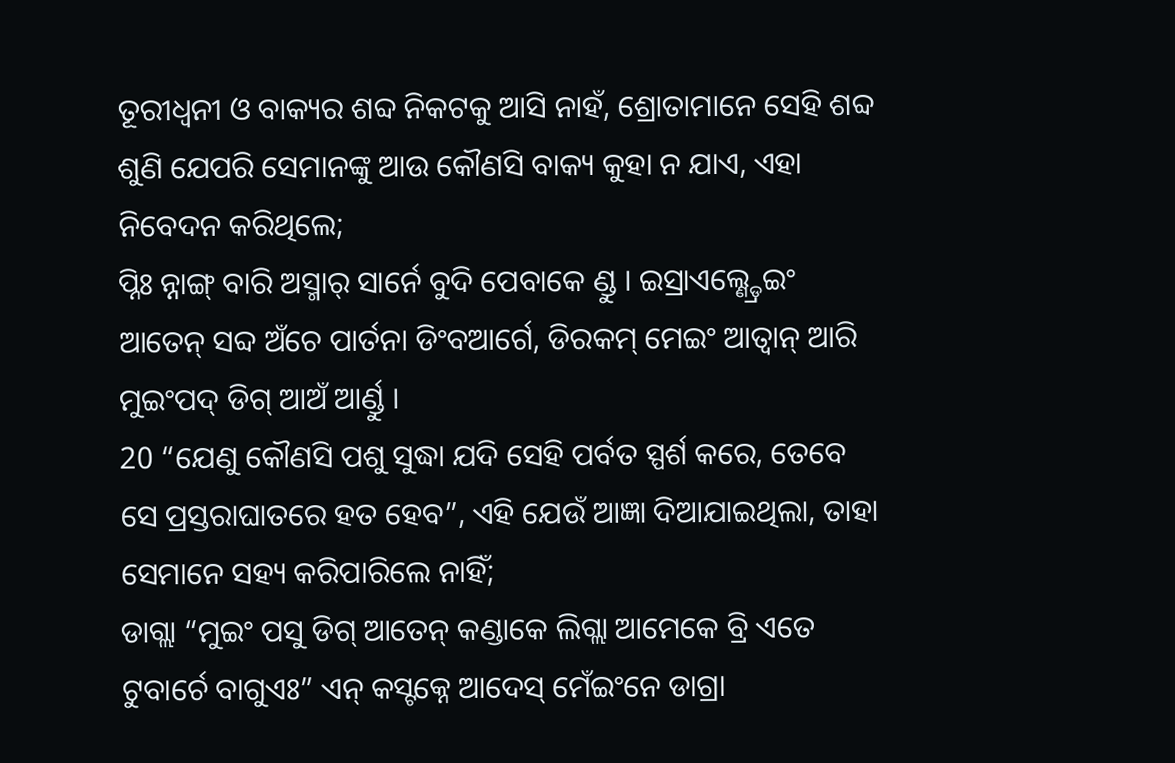ତୂରୀଧ୍ୱନୀ ଓ ବାକ୍ୟର ଶବ୍ଦ ନିକଟକୁ ଆସି ନାହଁ, ଶ୍ରୋତାମାନେ ସେହି ଶବ୍ଦ ଶୁଣି ଯେପରି ସେମାନଙ୍କୁ ଆଉ କୌଣସି ବାକ୍ୟ କୁହା ନ ଯାଏ, ଏହା ନିବେଦନ କରିଥିଲେ;
ପ୍ନିଃ ନ୍ନାଙ୍ଗ୍ ବାରି ଅସ୍ମାର୍ ସାର୍ନେ ବୁଦି ପେବାକେ ଣ୍ଡୁ । ଇସ୍ରାଏଲ୍ଣ୍ଡ୍ରେଇଂ ଆତେନ୍ ସବ୍ଦ ଅଁଚେ ପାର୍ତନା ଡିଂବଆର୍ଗେ, ଡିରକମ୍ ମେଇଂ ଆତ୍ବାନ୍ ଆରି ମୁଇଂପଦ୍ ଡିଗ୍ ଆଅଁ ଆର୍ଣ୍ଡୁ ।
20 “ଯେଣୁ କୌଣସି ପଶୁ ସୁଦ୍ଧା ଯଦି ସେହି ପର୍ବତ ସ୍ପର୍ଶ କରେ, ତେବେ ସେ ପ୍ରସ୍ତରାଘାତରେ ହତ ହେବ”, ଏହି ଯେଉଁ ଆଜ୍ଞା ଦିଆଯାଇଥିଲା, ତାହା ସେମାନେ ସହ୍ୟ କରିପାରିଲେ ନାହିଁ;
ଡାଗ୍ଲା “ମୁଇଂ ପସୁ ଡିଗ୍ ଆତେନ୍ କଣ୍ଡାକେ ଲିଗ୍ଲା ଆମେକେ ବ୍ରି ଏତେ ଟୁବାର୍ଚେ ବାଗୁଏଃ” ଏନ୍ କସ୍ଟକ୍ନେ ଆଦେସ୍ ମେଁଇଂନେ ଡାଗ୍ରା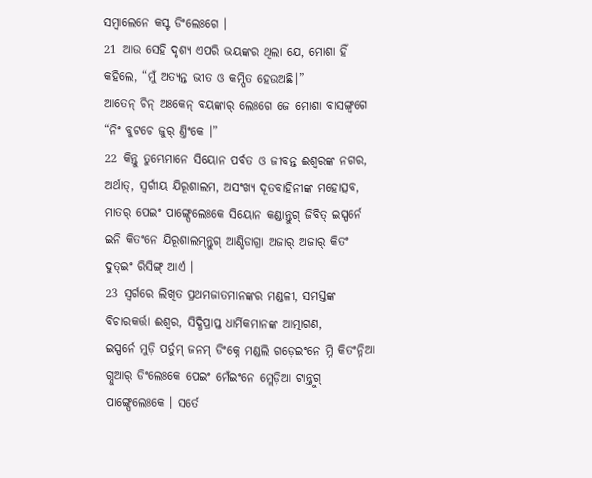ସମ୍ବାଲେନେ କସ୍ଟ ଡିଂଲେଃଗେ ।
21 ଆଉ ସେହି ଦୃଶ୍ୟ ଏପରି ଭୟଙ୍କର ଥିଲା ଯେ, ମୋଶା ହିଁ କହିଲେ, “ମୁଁ ଅତ୍ୟନ୍ତ ଭୀତ ଓ କମ୍ପିତ ହେଉଅଛି।”
ଆତେନ୍ ଚିନ୍ ଅଃକେନ୍ ବୟଙ୍କାର୍ ଲେଃଗେ ଜେ ମୋଶା ବାସଙ୍ଗ୍ବଗେ “ନିଂ ବୁଟଚେ ଜୁର୍ ଣ୍ତିଂକେ ।”
22 କିନ୍ତୁ ତୁମ୍ଭେମାନେ ସିୟୋନ ପର୍ବତ ଓ ଜୀବନ୍ତ ଈଶ୍ବରଙ୍କ ନଗର, ଅର୍ଥାତ୍, ସ୍ୱର୍ଗୀୟ ଯିରୂଶାଲମ, ଅସଂଖ୍ୟ ଦୂତବାହିନୀଙ୍କ ମହୋତ୍ସବ,
ମାତର୍ ପେଇଂ ପାଙ୍ଗ୍ପେଲେଃକେ ସିୟୋନ କଣ୍ଡାନ୍ତୁଗ୍ ଜିବିତ୍ ଇସ୍ପର୍ନେ ଇନି କିତଂନେ ଯିରୂଶାଲମ୍ନ୍ତୁଗ୍ ଆଣ୍ଡିଡାଗ୍ରା ଅଜାର୍ ଅଜାର୍ କିତଂ ଦୁତ୍ଇଂ ରିସିଙ୍ଗ୍ ଆର୍ଏ ।
23 ସ୍ୱର୍ଗରେ ଲିଖିତ ପ୍ରଥମଜାତମାନଙ୍କର ମଣ୍ଡଳୀ, ସମସ୍ତଙ୍କ ବିଚାରକର୍ତ୍ତା ଈଶ୍ବର, ସିଦ୍ଧିପ୍ରାପ୍ତ ଧାର୍ମିକମାନଙ୍କ ଆତ୍ମାଗଣ,
ଇସ୍ପର୍ନେ ମୁଡ଼ି ପର୍ତୁମ୍ ଜନମ୍ ଡିଂକ୍ନେ ମଣ୍ଡଲି ଗଡ଼େଇଂନେ ମ୍ନି କିତଂନ୍ନିଆ ଗ୍ନୁଆର୍ ଡିଂଲେଃକେ ପେଇଂ ମେଁଇଂନେ ମ୍ଲେଡ଼ିଆ ଟାନ୍ନ୍ତୁଗ୍ ପାଙ୍ଗ୍ପେଲେଃକେ । ସର୍ତେ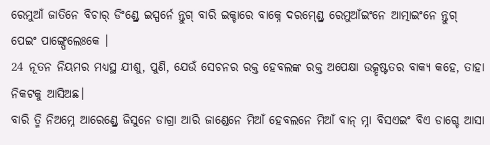ରେମୁଆଁ ଜାତିନେ ବିଚାର୍ ଡିଂଣ୍ଡ୍ରେ ଇସ୍ପର୍ନେ ନ୍ତୁଗ୍ ବାରି ଇକ୍ଚାରେ ବାକ୍ନେ ଦରମ୍ଣ୍ଡ୍ରେ ରେମୁଆଁଇଂନେ ଆତ୍ମାଇଂନେ ନ୍ତୁଗ୍ ପେଇଂ ପାଙ୍ଗ୍ପେଲେଃକେ ।
24 ନୂତନ ନିୟମର ମଧ୍ୟସ୍ଥ ଯୀଶୁ, ପୁଣି, ଯେଉଁ ସେଚନର ରକ୍ତ ହେବଲଙ୍କ ରକ୍ତ ଅପେକ୍ଷା ଉତ୍କୃଷ୍ଟତର ବାକ୍ୟ କହେ, ତାହା ନିକଟକୁ ଆସିଅଛ।
ବାରି ତ୍ମି ନିଅମ୍ନେ ଆରେଣ୍ଡ୍ରେ ଜିସୁନେ ଡାଗ୍ରା ଆରି ଜାଣ୍ଡେନେ ମିଆଁ ହେବଲନେ ମିଆଁ ବାନ୍ ମ୍ନା ବିସଏଇଂ ବିଏ ଡାଗ୍ଚେ ଆସା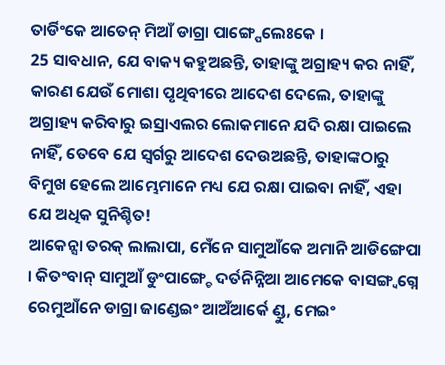ତାର୍ଡିଂକେ ଆତେନ୍ ମିଆଁ ଡାଗ୍ରା ପାଙ୍ଗ୍ପେଲେଃକେ ।
25 ସାବଧାନ, ଯେ ବାକ୍ୟ କହୁଅଛନ୍ତି, ତାହାଙ୍କୁ ଅଗ୍ରାହ୍ୟ କର ନାହିଁ, କାରଣ ଯେଉଁ ମୋଶା ପୃଥିବୀରେ ଆଦେଶ ଦେଲେ, ତାହାଙ୍କୁ ଅଗ୍ରାହ୍ୟ କରିବାରୁ ଇସ୍ରାଏଲର ଲୋକମାନେ ଯଦି ରକ୍ଷା ପାଇଲେ ନାହିଁ, ତେବେ ଯେ ସ୍ୱର୍ଗରୁ ଆଦେଶ ଦେଉଅଛନ୍ତି, ତାହାଙ୍କଠାରୁ ବିମୁଖ ହେଲେ ଆମ୍ଭେମାନେ ମଧ୍ୟ ଯେ ରକ୍ଷା ପାଇବା ନାହିଁ, ଏହା ଯେ ଅଧିକ ସୁନିଶ୍ଚିତ!
ଆକେନ୍ସା ତରକ୍ ଲାଲାପା, ମେଁନେ ସାମୁଆଁକେ ଅମାନି ଆଡିଙ୍ଗେପା । କିତଂବାନ୍ ସାମୁଆଁ ଡୁଂପାଙ୍ଗ୍ଚେ ଦର୍ତନିନ୍ନିଆ ଆମେକେ ବାସଙ୍ଗ୍ବଗ୍ନେ ରେମୁଆଁନେ ଡାଗ୍ରା ଜାଣ୍ଡେଇଂ ଆଅଁଆର୍କେ ଣ୍ଡୁ, ମେଇଂ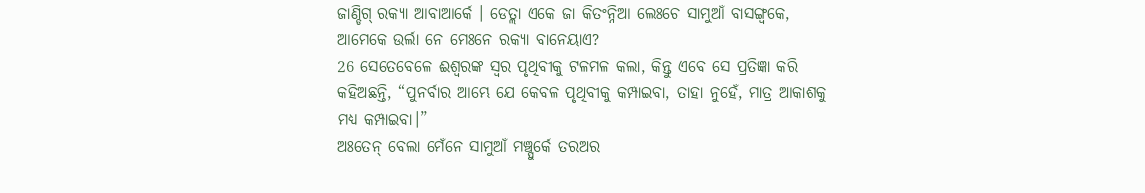ଜାଣ୍ଡିଗ୍ ରକ୍ୟା ଆବାଆର୍କେ । ଡେତ୍ଲା ଏକେ ଜା କିତଂନ୍ନିଆ ଲେଃଚେ ସାମୁଆଁ ବାସଙ୍ଗ୍ବକେ, ଆମେକେ ଉର୍ଲା ନେ ମେଃନେ ରକ୍ୟା ବାନେୟାଏ?
26 ସେତେବେଳେ ଈଶ୍ବରଙ୍କ ସ୍ୱର ପୃଥିବୀକୁ ଟଳମଳ କଲା, କିନ୍ତୁ ଏବେ ସେ ପ୍ରତିଜ୍ଞା କରି କହିଅଛନ୍ତି, “ପୁନର୍ବାର ଆମ୍ଭେ ଯେ କେବଳ ପୃଥିବୀକୁ କମ୍ପାଇବା, ତାହା ନୁହେଁ, ମାତ୍ର ଆକାଶକୁ ମଧ୍ୟ କମ୍ପାଇବା।”
ଅଃତେନ୍ ବେଲା ମେଁନେ ସାମୁଆଁ ମଞ୍ଚ୍ପୁର୍କେ ତରଅର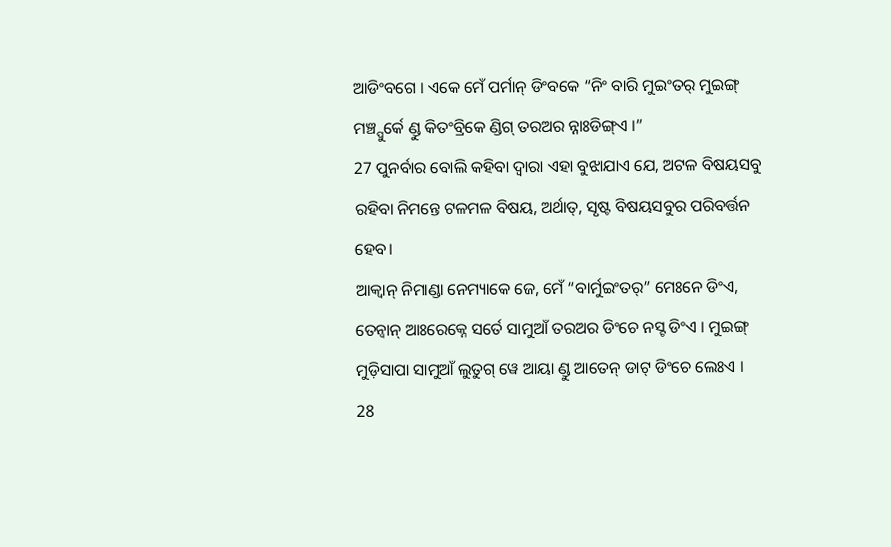ଆଡିଂବଗେ । ଏକେ ମେଁ ପର୍ମାନ୍ ଡିଂବକେ “ନିଂ ବାରି ମୁଇଂତର୍ ମୁଇଙ୍ଗ୍ ମଞ୍ଚ୍ପୁର୍କେ ଣ୍ଡୁ କିତଂବ୍ରିକେ ଣ୍ଡିଗ୍ ତରଅର ନ୍ନାଃଡିଙ୍ଗ୍ଏ ।”
27 ପୁନର୍ବାର ବୋଲି କହିବା ଦ୍ୱାରା ଏହା ବୁଝାଯାଏ ଯେ, ଅଟଳ ବିଷୟସବୁ ରହିବା ନିମନ୍ତେ ଟଳମଳ ବିଷୟ, ଅର୍ଥାତ୍, ସୃଷ୍ଟ ବିଷୟସବୁର ପରିବର୍ତ୍ତନ ହେବ।
ଆକ୍ବାନ୍ ନିମାଣ୍ଡା ନେମ୍ୟାକେ ଜେ, ମେଁ “ବାର୍ମୁଇଂତର୍” ମେଃନେ ଡିଂଏ, ତେନ୍ବାନ୍ ଆଃରେକ୍ନେ ସର୍ତେ ସାମୁଆଁ ତରଅର ଡିଂଚେ ନସ୍ଟ ଡିଂଏ । ମୁଇଙ୍ଗ୍ ମୁଡ଼ିସାପା ସାମୁଆଁ ଲୁତୁଗ୍ ୱେ ଆୟା ଣ୍ଡୁ ଆତେନ୍ ଡାଟ୍ ଡିଂଚେ ଲେଃଏ ।
28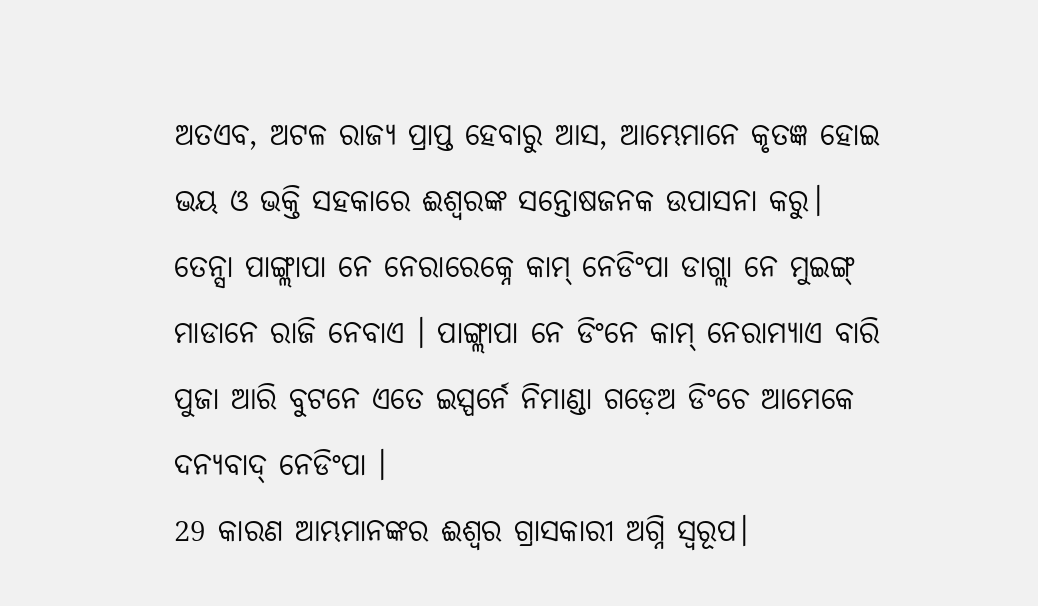ଅତଏବ, ଅଟଳ ରାଜ୍ୟ ପ୍ରାପ୍ତ ହେବାରୁ ଆସ, ଆମ୍ଭେମାନେ କୃତଜ୍ଞ ହୋଇ ଭୟ ଓ ଭକ୍ତି ସହକାରେ ଈଶ୍ବରଙ୍କ ସନ୍ତୋଷଜନକ ଉପାସନା କରୁ।
ତେନ୍ସା ପାଙ୍ଗ୍ଲାପା ନେ ନେରାରେକ୍ନେ କାମ୍ ନେଡିଂପା ଡାଗ୍ଲା ନେ ମୁଇଙ୍ଗ୍ ମାଡାନେ ରାଜି ନେବାଏ । ପାଙ୍ଗ୍ଲାପା ନେ ଡିଂନେ କାମ୍ ନେରାମ୍ୟାଏ ବାରି ପୁଜା ଆରି ବୁଟନେ ଏତେ ଇସ୍ପର୍ନେ ନିମାଣ୍ଡା ଗଡ଼େଅ ଡିଂଚେ ଆମେକେ ଦନ୍ୟବାଦ୍ ନେଡିଂପା ।
29 କାରଣ ଆମ୍ଭମାନଙ୍କର ଈଶ୍ବର ଗ୍ରାସକାରୀ ଅଗ୍ନି ସ୍ୱରୂପ।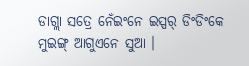ଡାଗ୍ଲା ସତ୍ରେ ନେଁଇଂନେ ଇସ୍ପର୍ ଡିଂଡିଂକେ ମୁଇଙ୍ଗ୍ ଆଗୁଏନେ ସୁଆ ।